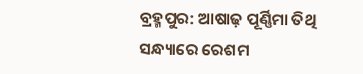ବ୍ରହ୍ମପୁର: ଆଷାଢ଼ ପୂର୍ଣ୍ଣିମା ତିଥି ସନ୍ଧ୍ୟାରେ ରେଶମ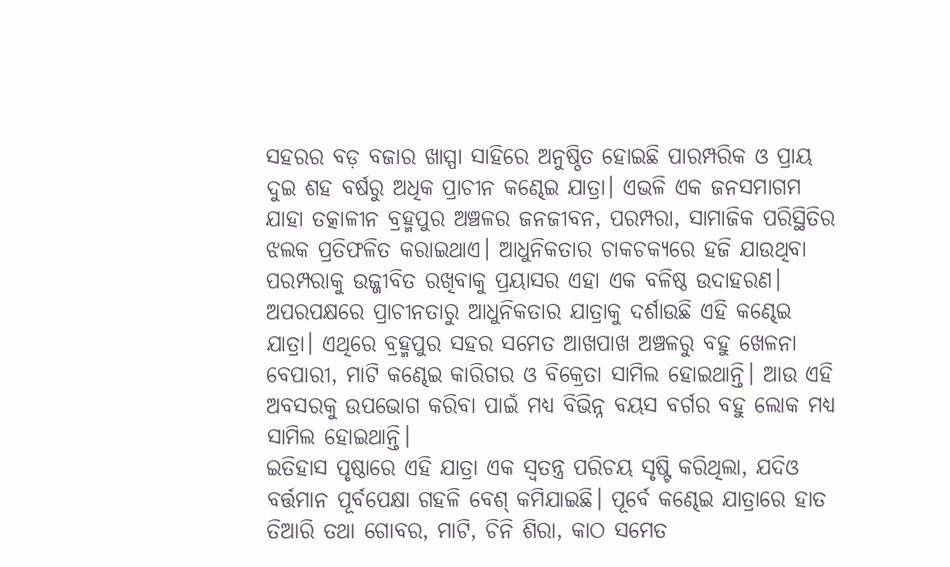ସହରର ବଡ଼ ବଜାର ଖାସ୍ପା ସାହିରେ ଅନୁଷ୍ଠିତ ହୋଇଛି ପାରମ୍ପରିକ ଓ ପ୍ରାୟ ଦୁଇ ଶହ ବର୍ଷରୁ ଅଧିକ ପ୍ରାଚୀନ କଣ୍ଢେଇ ଯାତ୍ରା। ଏଭଳି ଏକ ଜନସମାଗମ ଯାହା ତତ୍କାଳୀନ ବ୍ରହ୍ମପୁର ଅଞ୍ଚଳର ଜନଜୀବନ, ପରମ୍ପରା, ସାମାଜିକ ପରିସ୍ଥିତିର ଝଲକ ପ୍ରତିଫଳିତ କରାଇଥାଏ। ଆଧୁନିକତାର ଚାକଚକ୍ୟରେ ହଜି ଯାଉଥିବା ପରମ୍ପରାକୁ ଉଜ୍ଜୀବିତ ରଖିବାକୁ ପ୍ରୟାସର ଏହା ଏକ ବଳିଷ୍ଠ ଉଦାହରଣ। ଅପରପକ୍ଷରେ ପ୍ରାଚୀନତାରୁ ଆଧୁନିକତାର ଯାତ୍ରାକୁ ଦର୍ଶାଉଛି ଏହି କଣ୍ଢେଇ ଯାତ୍ରା। ଏଥିରେ ବ୍ରହ୍ମପୁର ସହର ସମେତ ଆଖପାଖ ଅଞ୍ଚଳରୁ ବହୁ ଖେଳନା ବେପାରୀ, ମାଟି କଣ୍ଢେଇ କାରିଗର ଓ ବିକ୍ରେତା ସାମିଲ ହୋଇଥାନ୍ତି। ଆଉ ଏହି ଅବସରକୁ ଉପଭୋଗ କରିବା ପାଇଁ ମଧ୍ୟ ବିଭିନ୍ନ ବୟସ ବର୍ଗର ବହୁ ଲୋକ ମଧ୍ୟ ସାମିଲ ହୋଇଥାନ୍ତି।
ଇତିହାସ ପୃଷ୍ଠାରେ ଏହି ଯାତ୍ରା ଏକ ସ୍ଵତନ୍ତ୍ର ପରିଚୟ ସୃଷ୍ଟି କରିଥିଲା, ଯଦିଓ ବର୍ତ୍ତମାନ ପୂର୍ବପେକ୍ଷା ଗହଳି ବେଶ୍ କମିଯାଇଛି। ପୂର୍ବେ କଣ୍ଢେଇ ଯାତ୍ରାରେ ହାତ ତିଆରି ତଥା ଗୋବର, ମାଟି, ଚିନି ଶିରା, କାଠ ସମେତ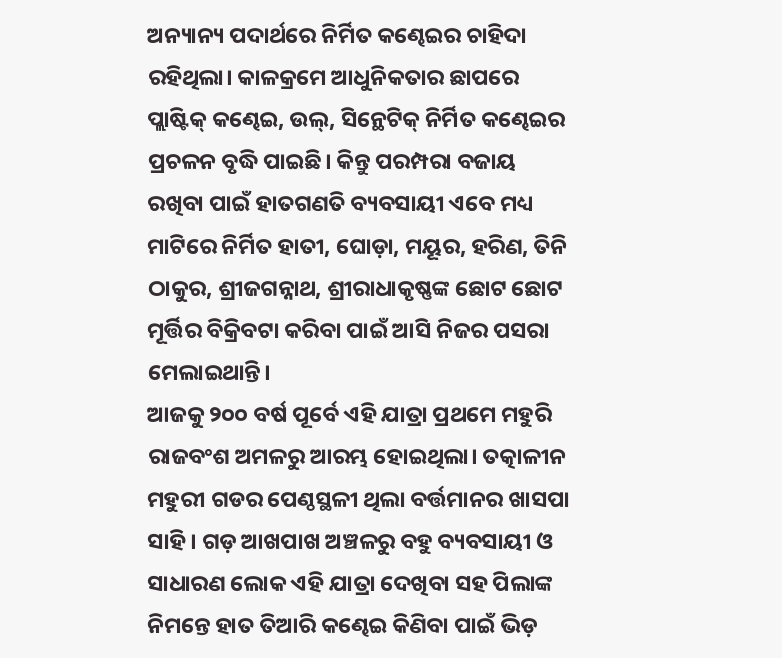ଅନ୍ୟାନ୍ୟ ପଦାର୍ଥରେ ନିର୍ମିତ କଣ୍ଢେଇର ଚାହିଦା ରହିଥିଲା। କାଳକ୍ରମେ ଆଧୁନିକତାର ଛାପରେ ପ୍ଲାଷ୍ଟିକ୍ କଣ୍ଢେଇ, ଉଲ୍, ସିନ୍ଥେଟିକ୍ ନିର୍ମିତ କଣ୍ଢେଇର ପ୍ରଚଳନ ବୃଦ୍ଧି ପାଇଛି। କିନ୍ତୁ ପରମ୍ପରା ବଜାୟ ରଖିବା ପାଇଁ ହାତଗଣତି ବ୍ୟବସାୟୀ ଏବେ ମଧ୍ୟ ମାଟିରେ ନିର୍ମିତ ହାତୀ, ଘୋଡ଼ା, ମୟୂର, ହରିଣ, ତିନି ଠାକୁର, ଶ୍ରୀଜଗନ୍ନାଥ, ଶ୍ରୀରାଧାକୃଷ୍ଣଙ୍କ ଛୋଟ ଛୋଟ ମୂର୍ତ୍ତିର ବିକ୍ରିବଟା କରିବା ପାଇଁ ଆସି ନିଜର ପସରା ମେଲାଇଥାନ୍ତି।
ଆଜକୁ ୨୦୦ ବର୍ଷ ପୂର୍ବେ ଏହି ଯାତ୍ରା ପ୍ରଥମେ ମହୁରି ରାଜବଂଶ ଅମଳରୁ ଆରମ୍ଭ ହୋଇଥିଲା। ତତ୍କାଳୀନ ମହୁରୀ ଗଡର ପେଣ୍ଠସ୍ଥଳୀ ଥିଲା ବର୍ତ୍ତମାନର ଖାସପା ସାହି। ଗଡ଼ ଆଖପାଖ ଅଞ୍ଚଳରୁ ବହୁ ବ୍ୟବସାୟୀ ଓ ସାଧାରଣ ଲୋକ ଏହି ଯାତ୍ରା ଦେଖିବା ସହ ପିଲାଙ୍କ ନିମନ୍ତେ ହାତ ତିଆରି କଣ୍ଢେଇ କିଣିବା ପାଇଁ ଭିଡ଼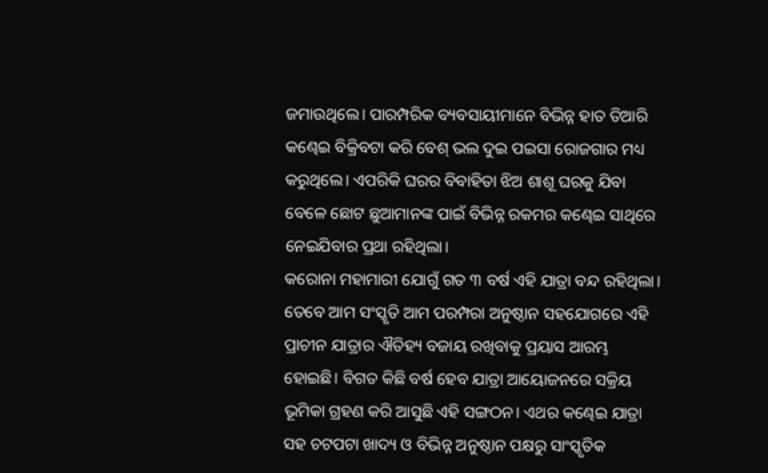ଜମାଉଥିଲେ। ପାରମ୍ପରିକ ବ୍ୟବସାୟୀମାନେ ବିଭିନ୍ନ ହାତ ତିଆରି କଣ୍ଢେଇ ବିକ୍ରିବଟା କରି ବେଶ୍ ଭଲ ଦୁଇ ପଇସା ରୋଜଗାର ମଧ୍ୟ କରୁଥିଲେ। ଏପରିକି ଘରର ବିବାହିତା ଝିଅ ଶାଶୂ ଘରକୁ ଯିବା ବେଳେ ଛୋଟ ଛୁଆମାନଙ୍କ ପାଇଁ ବିଭିନ୍ନ ରକମର କଣ୍ଢେଇ ସାଥିରେ ନେଇଯିବାର ପ୍ରଥା ରହିଥିଲା।
କରୋନା ମହାମାରୀ ଯୋଗୁଁ ଗତ ୩ ବର୍ଷ ଏହି ଯାତ୍ରା ବନ୍ଦ ରହିଥିଲା। ତେବେ ଆମ ସଂସ୍କୃତି ଆମ ପରମ୍ପରା ଅନୁଷ୍ଠାନ ସହଯୋଗରେ ଏହି ପ୍ରାଚୀନ ଯାତ୍ରାର ଐତିହ୍ୟ ବଜାୟ ରଖିବାକୁ ପ୍ରୟାସ ଆରମ୍ଭ ହୋଇଛି। ବିଗତ କିଛି ବର୍ଷ ହେବ ଯାତ୍ରା ଆୟୋଜନରେ ସକ୍ରିୟ ଭୂମିକା ଗ୍ରହଣ କରି ଆସୁଛି ଏହି ସଙ୍ଗଠନ। ଏଥର କଣ୍ଢେଇ ଯାତ୍ରା ସହ ଚଟପଟା ଖାଦ୍ୟ ଓ ବିଭିନ୍ନ ଅନୁଷ୍ଠାନ ପକ୍ଷରୁ ସାଂସ୍କୃତିକ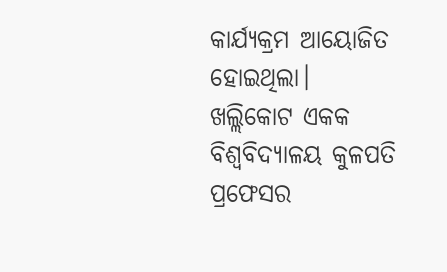କାର୍ଯ୍ୟକ୍ରମ ଆୟୋଜିତ ହୋଇଥିଲା। ଖଲ୍ଲିକୋଟ ଏକକ ବିଶ୍ବବିଦ୍ୟାଳୟ କୁଳପତି ପ୍ରଫେସର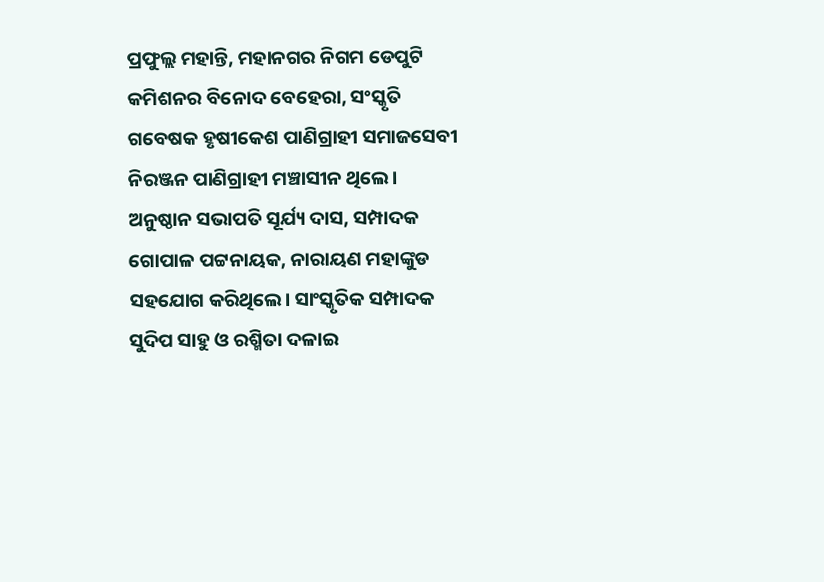ପ୍ରଫୁଲ୍ଲ ମହାନ୍ତି, ମହାନଗର ନିଗମ ଡେପୁଟି କମିଶନର ବିନୋଦ ବେହେରା, ସଂସ୍କୃତି ଗବେଷକ ହୃଷୀକେଶ ପାଣିଗ୍ରାହୀ ସମାଜସେବୀ ନିରଞ୍ଜନ ପାଣିଗ୍ରାହୀ ମଞ୍ଚାସୀନ ଥିଲେ। ଅନୁଷ୍ଠାନ ସଭାପତି ସୂର୍ଯ୍ୟ ଦାସ, ସମ୍ପାଦକ ଗୋପାଳ ପଟ୍ଟନାୟକ, ନାରାୟଣ ମହାଙ୍କୁଡ ସହଯୋଗ କରିଥିଲେ। ସାଂସ୍କୃତିକ ସମ୍ପାଦକ ସୁଦିପ ସାହୁ ଓ ରଶ୍ମିତା ଦଳାଇ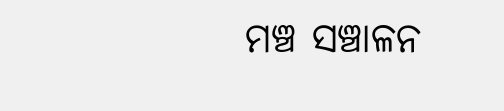ମଞ୍ଚ ସଞ୍ଚାଳନ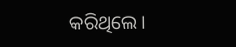କରିଥିଲେ।